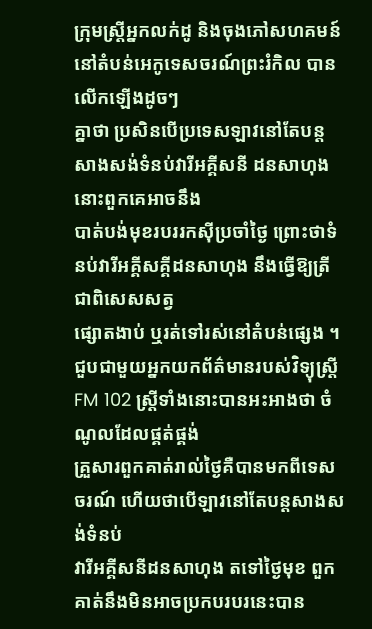ក្រុមស្ត្រីអ្នកលក់ដូ និងចុងភៅសហគមន៍ នៅតំបន់អេកូទេសចរណ៍ព្រះរំកិល បានលើកឡើងដូចៗ
គ្នាថា ប្រសិនបើប្រទេសឡាវនៅតែបន្តសាងសង់ទំនប់វារីអគ្គីសនី ដនសាហុង នោះពួកគេអាចនឹង
បាត់បង់មុខរបររកស៊ីប្រចាំថៃ្ង ព្រោះថាទំនប់វារីអគ្គីសគ្គីដនសាហុង នឹងធ្វើឱ្យត្រី ជាពិសេសសត្វ
ផ្សោតងាប់ ឬរត់ទៅរស់នៅតំបន់ផ្សេង ។
ជួបជាមួយអ្នកយកព័ត៌មានរបស់វិទ្យុស្ត្រី FM 102 ស្ត្រីទាំងនោះបានអះអាងថា ចំណូលដែលផ្គត់ផ្គង់
គ្រួសារពួកគាត់រាល់ថ្ងៃគឺបានមកពីទេសចរណ៍ ហើយថាបើឡាវនៅតែបន្តសាងសង់ទំនប់
វារីអគ្គីសនីដនសាហុង តទៅថ្ងៃមុខ ពួកគាត់នឹងមិនអាចប្រកបរបរនេះបាន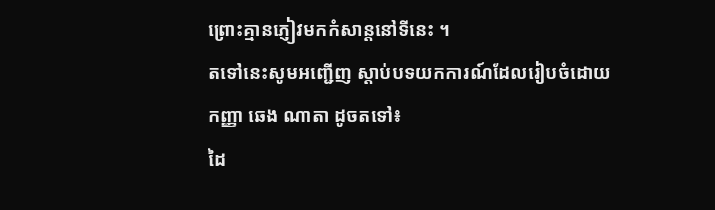ព្រោះគ្មានភ្ញៀវមកកំសាន្តនៅទីនេះ ។
តទៅនេះសូមអញ្ជើញ ស្តាប់បទយកការណ៍ដែលរៀបចំដោយកញ្ញា ឆេង ណាតា ដូចតទៅ៖
ដៃ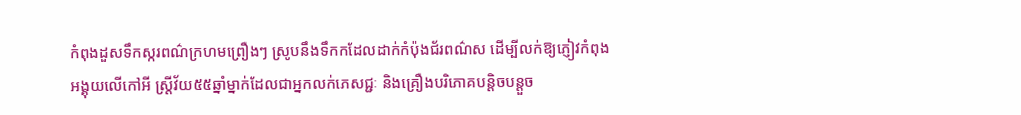កំពុងដួសទឹកស្ករពណ៌ក្រហមព្រឿងៗ ស្រូបនឹងទឹកកដែលដាក់កំប៉ុងជ័រពណ៌ស ដើម្បីលក់ឱ្យភ្ញៀវកំពុង
អង្គុយលើកៅអី ស្ត្រីវ័យ៥៥ឆ្នាំម្នាក់ដែលជាអ្នកលក់ភេសជ្ជៈ និងគ្រឿងបរិភោគបន្តិចបន្តួច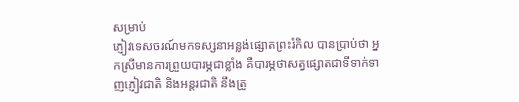សម្រាប់
ភ្ញៀវទេសចរណ៍មកទស្សនាអន្លង់ផ្សោតព្រះរំកិល បានប្រាប់ថា អ្នកស្រីមានការព្រួយបារម្ភជាខ្លាំង គឺបារម្ភថាសត្វផ្សោតជាទីទាក់ទាញភ្ញៀវជាតិ និងអន្តរជាតិ នឹងត្រូ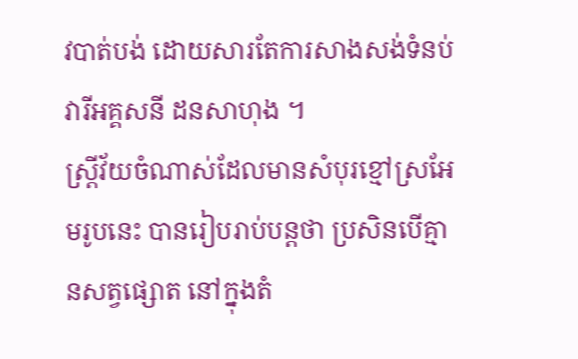វបាត់បង់ ដោយសារតែការសាងសង់ទំនប់
វារីអគ្គសនី ដនសាហុង ។
ស្ត្រីវ័យចំណាស់ដែលមានសំបុរខ្មៅស្រអែមរូបនេះ បានរៀបរាប់បន្តថា ប្រសិនបើគ្មានសត្វផ្សោត នៅក្នុងតំ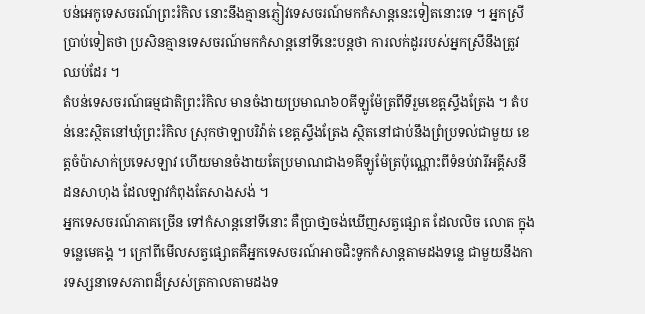បន់អេកូទេសចរណ៍ព្រះរំកិល នោះនឹងគ្មានភ្ញៀវទេសចរណ៍មកកំសាន្តនេះទៀតនោះទេ ។ អ្នកស្រី ប្រាប់ទៀតថា ប្រសិនគ្មានទេសចរណ៍មកកំសាន្តនៅទីនេះបន្តថា ការលក់ដូររបស់អ្នកស្រីនឹងត្រូវឈប់ដែរ ។
តំបន់ទេសចរណ៍ធម្មជាតិព្រះរំកិល មានចំងាយប្រមាណ៦០គីឡូម៉ែត្រពីទីរួមខេត្តស្ទឹងត្រែង ។ តំបន់នេះស្ថិតនៅឃុំព្រះរំកិល ស្រុកថាឡាបរិវ៉ាត់ ខេត្តស្ទឹងត្រែង ស្ថិតនៅជាប់នឹងព្រំប្រទល់ជាមួយ ខេត្តចំប៉ាសាក់ប្រទេសឡាវ ហើយមានចំងាយតែប្រមាណជាង១គីឡូម៉ែត្រប៉ុណ្ណោះពីទំនប់វារីអគ្គីសនី ដនសាហុង ដែលឡាវកំពុងតែសាងសង់ ។
អ្នកទេសចរណ៍ភាគច្រើន ទៅកំសាន្តនៅទីនោះ គឺប្រាថា្នចង់ឃើញសត្វផ្សោត ដែលលិច លោត ក្នុងទន្លេមេគង្គ ។ ក្រៅពីមើលសត្វផ្សោតគឺអ្នកទេសចរណ៍អាចជិះទូកកំសាន្តតាមដងទន្លេ ជាមួយនឹងការទស្សនាទេសភាពដ៏ស្រស់ត្រកាលតាមដងទ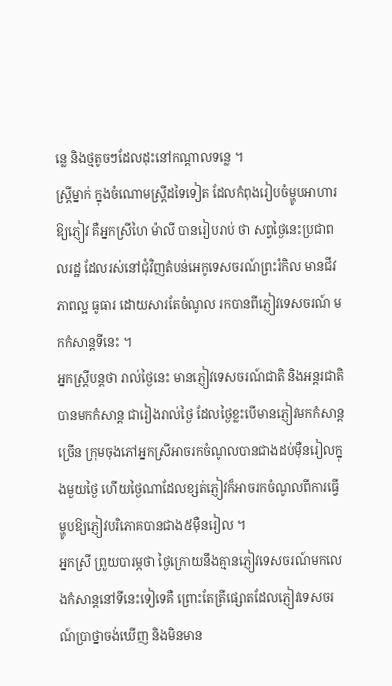ន្លេ និងថ្មតូចៗដែលដុះនៅកណ្តាលទន្លេ ។
ស្ត្រីម្នាក់ ក្នុងចំណោមស្ត្រីដទៃទៀត ដែលកំពុងរៀបចំម្ហូបអាហារឱ្យភ្ញៀវ គឺអ្នកស្រីហៃ ម៉ាលី បានរៀបរាប់ ថា សព្វថ្ងៃនេះប្រជាពលរដ្ឋ ដែលរស់នៅជុំវិញតំបន់អេកូទេសចរណ៍ព្រះរំកិល មានជីវភាពល្អ ធូធារ ដោយសារតែចំណូល រកបានពីភ្ញៀវទេសចរណ៍ មកកំសាន្តទីនេះ ។
អ្នកស្ត្រីបន្តថា រាល់ថ្ងៃនេះ មានភ្ញៀវទេសចរណ៍ជាតិ និងអន្តរជាតិបានមកកំសាន្ត ជារៀងរាល់ថ្ងៃ ដែលថ្ងៃខ្លះបើមានភ្ញៀវមកកំសាន្តច្រើន ក្រុមចុងភៅអ្នកស្រីអាចរកចំណូលបានជាងដប់ម៉ឺនរៀលក្នុងមួយថ្ងៃ ហើយថ្ងៃណាដែលខ្សត់ភ្ញៀវក៏អាចរកចំណូលពីការធ្វើម្ហូបឱ្យភ្ញៀវបរិភោគបានជាង៥ម៉ឺនរៀល ។
អ្នកស្រី ព្រួយបារម្ភថា ថ្ងៃក្រោយនឹងគ្មានភ្ញៀវទេសចរណ៍មកលេងកំសាន្តនៅទីនេះទៀទេគឺ ព្រោះតែត្រីផ្សោតដែលភ្ញៀវទេសចរណ៍ប្រាថ្នាចង់ឃើញ និងមិនមាន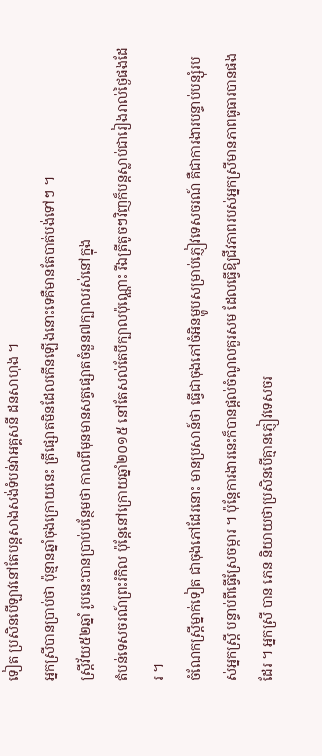ទៀត ប្រសិនបើឡាវនៅតែបន្តសាងសង់ទំបន់វាអគ្គសនី ដនសាហុង ។
អ្នកស្រីបានប្រាប់ថា ប៉ុន្មានឆ្នាំចុងក្រោយនេះ ត្រីផ្សោតមិនដែលកើនឡើងនោះទេគឺមានតែបាត់បង់ទៅៗ ។
ស្ត្រីវ័យ៥២ឆ្នាំ រូបនេះបានប្រាប់បន្ថែមថា កាលពីមុនមានសត្វផ្សោតចំនួន៧ក្បាលរស់នៅក្នុង
តំបន់ទេសចរណ៍ព្រះរំកិល ប៉ុន្តែនៅក្រោយឆ្នាំ២០១៥ នៅតែសល់តែបីក្បាលប៉ុណ្ណោះ រីឯត្រីតូចៗវិញក៏បន្តស្លាប់ជារៀងរាល់ថ្ងៃផងដែរ ។
ចំណែកស្ត្រីម្នាក់ទៀត ជាចុងភៅដែរនោះ មានប្រសាន៍ថា ធ្វើជាចុងភៅចំអិនម្ហូបសម្រាប់ភ្ញៀវទេសចរណ៍ គឺជាការងារបន្ទាប់បន្សុំរបស់អ្នកស្ត្រី បន្ទាប់ពីធ្វើស្រែចម្ការ ។ ប៉ុន្តែការងារនេះក៏បានផ្តល់ចំណូលគួរសម ដែលធ្វើឱ្យជីវភាពរបស់អ្នកស្រីមានភាពធូធារបានផងដែរ ។ អ្នកស្រី បាន ភេន និយាយថាប្រសិនបើគ្មានភ្ញៀវទេសចរ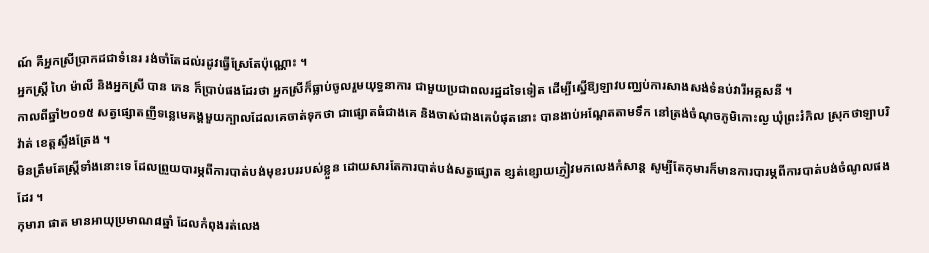ណ៍ គឺអ្នកស្រីប្រាកដជាទំនេរ រង់ចាំតែដល់រដូវធ្វើស្រែតែប៉ុណ្ណោះ ។
អ្នកស្ត្រី ហៃ ម៉ាលី និងអ្នកស្រី បាន ភេន ក៏ប្រាប់ផងដែរថា អ្នកស្រីក៏ធ្លាប់ចូលរួមយុទ្ធនាការ ជាមួយប្រជាពលរដ្ឋដទៃទៀត ដើម្បីស្នើឱ្យឡាវបញ្ឈប់ការសាងសង់ទំនប់វារីអគ្គសនី ។
កាលពីឆ្នាំ២០១៥ សត្វផ្សោតញីទន្លេមេគង្គមួយក្បាលដែលគេចាត់ទុកថា ជាផ្សោតធំជាងគេ និងចាស់ជាងគេបំផុតនោះ បានងាប់អណ្តែតតាមទឹក នៅត្រង់ចំណុចភូមិកោះល្ង ឃុំព្រះរំកិល ស្រុកថាឡាបរិវ៉ាត់ ខេត្តស្ទឹងត្រែង ។
មិនត្រឹមតែស្ត្រីទាំងនោះទេ ដែលព្រួយបារម្ភពីការបាត់បង់មុខរបររបស់ខ្លួន ដោយសារតែការបាត់បង់សត្វផ្សោត ខ្សត់ខ្សោយភ្ញៀវមកលេងកំសាន្ត សូម្បីតែកុមារក៏មានការបារម្ភពីការបាត់បង់ចំណូលផងដែរ ។
កុមារា ផាត មានអាយុប្រមាណ៨ឆ្នាំ ដែលកំពុងរត់លេង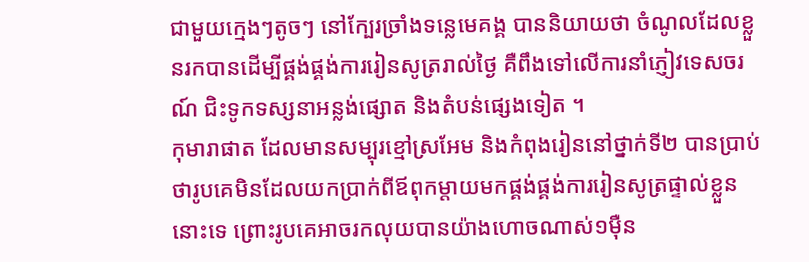ជាមួយក្មេងៗតូចៗ នៅក្បែរច្រាំងទន្លេមេគង្គ បាននិយាយថា ចំណូលដែលខ្លួនរកបានដើម្បីផ្គង់ផ្គង់ការរៀនសូត្ររាល់ថ្ងៃ គឺពឹងទៅលើការនាំភ្ញៀវទេសចរណ៍ ជិះទូកទស្សនាអន្លង់ផ្សោត និងតំបន់ផ្សេងទៀត ។
កុមារាផាត ដែលមានសម្បុរខ្មៅស្រអែម និងកំពុងរៀននៅថ្នាក់ទី២ បានប្រាប់ថារូបគេមិនដែលយកប្រាក់ពីឪពុកម្តាយមកផ្គង់ផ្គង់ការរៀនសូត្រផ្ទាល់ខ្លួននោះទេ ព្រោះរូបគេអាចរកលុយបានយ៉ាងហោចណាស់១ម៉ឺន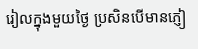រៀលក្នុងមួយថ្ងៃ ប្រសិនបើមានភ្ញៀ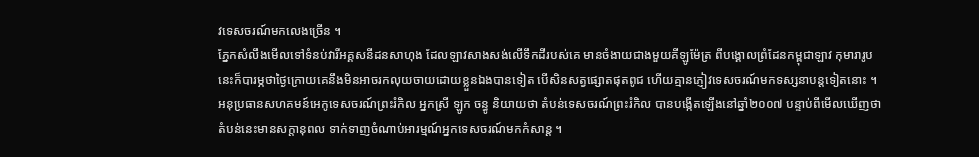វទេសចរណ៍មកលេងច្រើន ។
ភ្នែកសំលឹងមើលទៅទំនប់វារីអគ្គសនីដនសាហុង ដែលឡាវសាងសង់លើទឹកដីរបស់គេ មានចំងាយជាងមួយគីឡូម៉ែត្រ ពីបង្គោលព្រំដែនកម្ពុជាឡាវ កុមារារូបនេះក៏បារម្ភថាថ្ងៃក្រោយគេនឹងមិនអាចរកលុយចាយដោយខ្លួនឯងបានទៀត បើសិនសត្វផ្សោតផុតពូជ ហើយគ្មានភ្ញៀវទេសចរណ៍មកទស្សនាបន្តទៀតនោះ ។
អនុប្រធានសហគមន៍អេកូទេសចរណ៍ព្រះរំកិល អ្នកស្រី ឡូក ចន្ធូ និយាយថា តំបន់ទេសចរណ៍ព្រះរំកិល បានបង្កើតឡើងនៅឆ្នាំ២០០៧ បន្ទាប់ពីមើលឃើញថាតំបន់នេះមានសក្តានុពល ទាក់ទាញចំណាប់អារម្មណ៍អ្នកទេសចរណ៍មកកំសាន្ត ។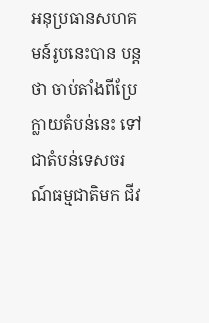អនុប្រធានសហគមន៍រូបនេះបាន បន្តថា ចាប់តាំងពីប្រែក្លាយតំបន់នេះ ទៅជាតំបន់ទេសចរណ៍ធម្មជាតិមក ជីវ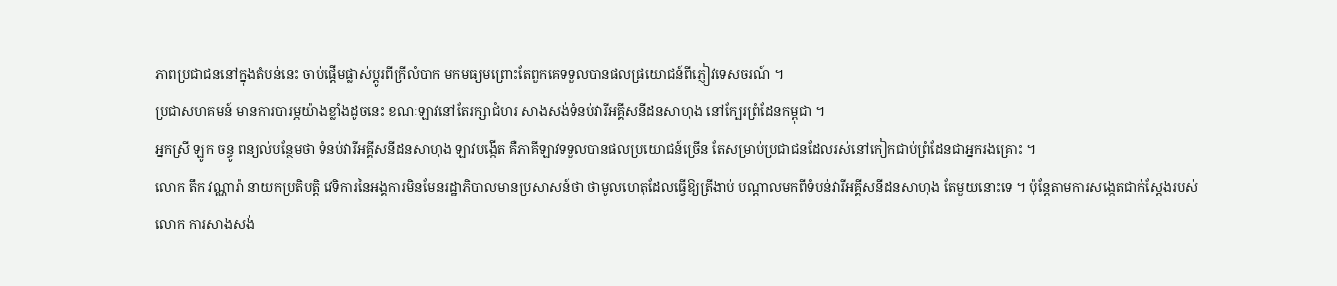ភាពប្រជាជននៅក្នុងតំបន់នេះ ចាប់ផ្តើមផ្លាស់ប្តូរពីក្រីលំបាក មកមធ្យមព្រោះតែពួកគេទទួលបានផលផ្រយោជន៍ពីភ្ញៀវទេសចរណ៍ ។
ប្រជាសហគមន៍ មានការបារម្ភយ៉ាងខ្លាំងដូចនេះ ខណៈឡាវនៅតែរក្សាជំហរ សាងសង់ទំនប់វារីអគ្គីសនីដនសាហុង នៅក្បែរព្រំដែនកម្ពុជា ។
អ្នកស្រី ឡូក ចន្ធូ ពន្យល់បន្ថែមថា ទំនប់វារីអគ្គីសនីដនសាហុង ឡាវបង្កើត គឺភាគីឡាវទទួលបានផលប្រយោជន៍ច្រើន តែសម្រាប់ប្រជាជនដែលរស់នៅកៀកជាប់ព្រំដែនជាអ្នករងគ្រោះ ។
លោក តឹក វណ្ណារ៉ា នាយកប្រតិបត្តិ វេទិការនៃអង្គការមិនមែនរដ្ឋាភិបាលមានប្រសាសន៍ថា ថាមូលហេតុដែលធ្វើឱ្យត្រីងាប់ បណ្តាលមកពីទំបន់វារីអគ្គីសនីដនសាហុង តែមួយនោះទេ ។ ប៉ុន្តែតាមការសង្កេតជាក់ស្តែងរបស់លោក ការសាងសង់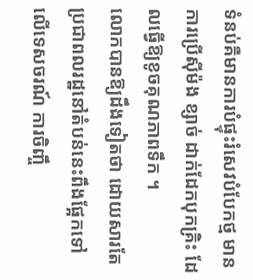ទំនប់គឺមានការបំផ្ទុះរំសេវបំបែកថ្ម មានការប្រើស៊ីម៉ង ខ្សាច់ ដាក់ដែកបុកគ្រិះ ដែលធ្វើឱ្យខូចគុណភាពទឹក ។
លោកបានឱ្យដឹងទៀតថា ដោយសារតែប្រជាពលរដ្ឋនៅតំបន់នេះពឹងផ្អែកទៅលើទេសចរណ៍ ការចិញ្ចឹ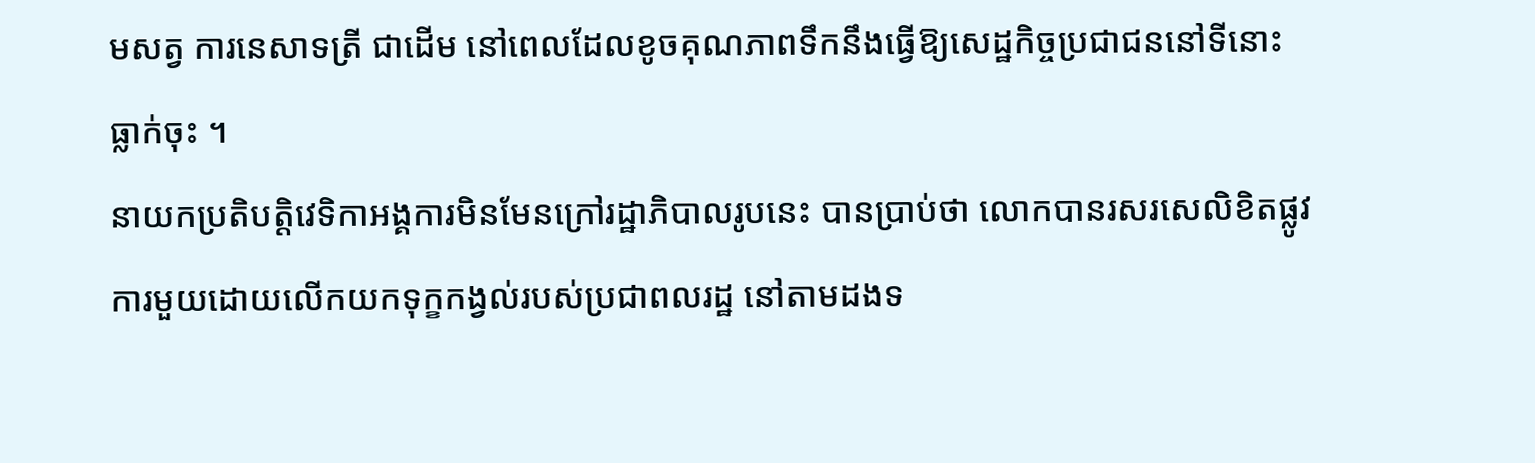មសត្វ ការនេសាទត្រី ជាដើម នៅពេលដែលខូចគុណភាពទឹកនឹងធ្វើឱ្យសេដ្ឋកិច្ចប្រជាជននៅទីនោះធ្លាក់ចុះ ។
នាយកប្រតិបត្តិវេទិកាអង្គការមិនមែនក្រៅរដ្ឋាភិបាលរូបនេះ បានប្រាប់ថា លោកបានរសរសេលិខិតផ្លូវការមួយដោយលើកយកទុក្ខកង្វល់របស់ប្រជាពលរដ្ឋ នៅតាមដងទ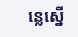ន្លេស្នើ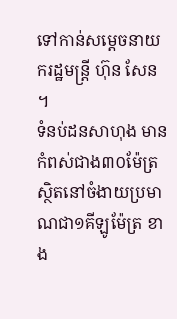ទៅកាន់សម្ដេចនាយករដ្ឋមន្ត្រី ហ៊ុន សែន ។
ទំនប់ដនសាហុង មានកំពស់ជាង៣០ម៉ែត្រ ស្ថិតនៅចំងាយប្រមាណជា១គីឡូម៉ែត្រ ខាង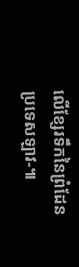លើខ្សែរទឹកនៃព្រំដែនប្រទេសឡាវ-៕